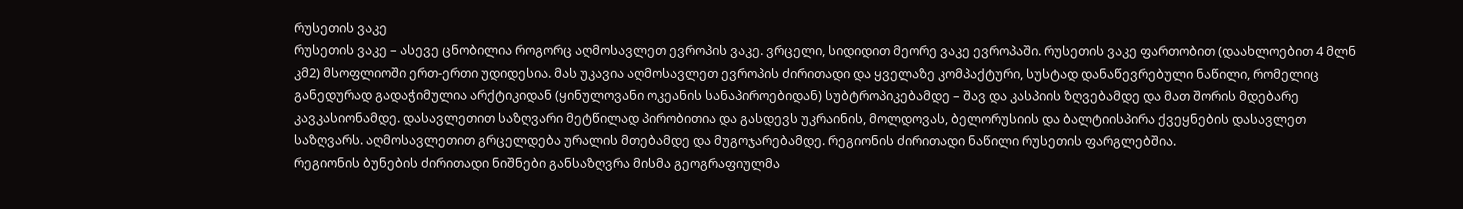რუსეთის ვაკე
რუსეთის ვაკე – ასევე ცნობილია როგორც აღმოსავლეთ ევროპის ვაკე. ვრცელი, სიდიდით მეორე ვაკე ევროპაში. რუსეთის ვაკე ფართობით (დაახლოებით 4 მლნ კმ2) მსოფლიოში ერთ-ერთი უდიდესია. მას უკავია აღმოსავლეთ ევროპის ძირითადი და ყველაზე კომპაქტური, სუსტად დანაწევრებული ნაწილი, რომელიც განედურად გადაჭიმულია არქტიკიდან (ყინულოვანი ოკეანის სანაპიროებიდან) სუბტროპიკებამდე – შავ და კასპიის ზღვებამდე და მათ შორის მდებარე კავკასიონამდე. დასავლეთით საზღვარი მეტწილად პირობითია და გასდევს უკრაინის, მოლდოვას, ბელორუსიის და ბალტიისპირა ქვეყნების დასავლეთ საზღვარს. აღმოსავლეთით გრცელდება ურალის მთებამდე და მუგოჯარებამდე. რეგიონის ძირითადი ნაწილი რუსეთის ფარგლებშია.
რეგიონის ბუნების ძირითადი ნიშნები განსაზღვრა მისმა გეოგრაფიულმა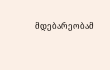მდებარეობამ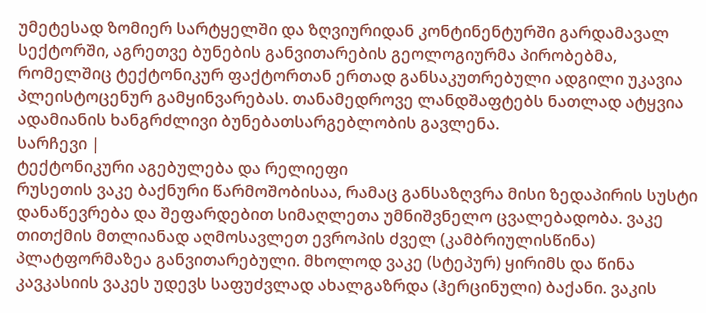უმეტესად ზომიერ სარტყელში და ზღვიურიდან კონტინენტურში გარდამავალ სექტორში, აგრეთვე ბუნების განვითარების გეოლოგიურმა პირობებმა, რომელშიც ტექტონიკურ ფაქტორთან ერთად განსაკუთრებული ადგილი უკავია პლეისტოცენურ გამყინვარებას. თანამედროვე ლანდშაფტებს ნათლად ატყვია ადამიანის ხანგრძლივი ბუნებათსარგებლობის გავლენა.
სარჩევი |
ტექტონიკური აგებულება და რელიეფი
რუსეთის ვაკე ბაქნური წარმოშობისაა, რამაც განსაზღვრა მისი ზედაპირის სუსტი დანაწევრება და შეფარდებით სიმაღლეთა უმნიშვნელო ცვალებადობა. ვაკე თითქმის მთლიანად აღმოსავლეთ ევროპის ძველ (კამბრიულისწინა) პლატფორმაზეა განვითარებული. მხოლოდ ვაკე (სტეპურ) ყირიმს და წინა კავკასიის ვაკეს უდევს საფუძვლად ახალგაზრდა (ჰერცინული) ბაქანი. ვაკის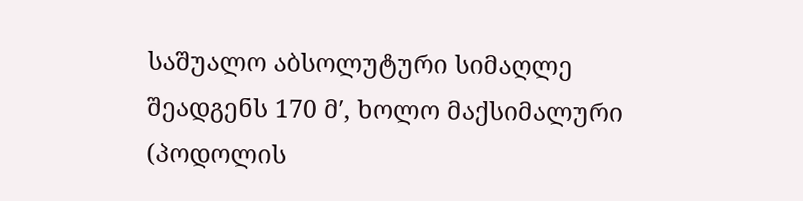საშუალო აბსოლუტური სიმაღლე შეადგენს 170 მ′, ხოლო მაქსიმალური (პოდოლის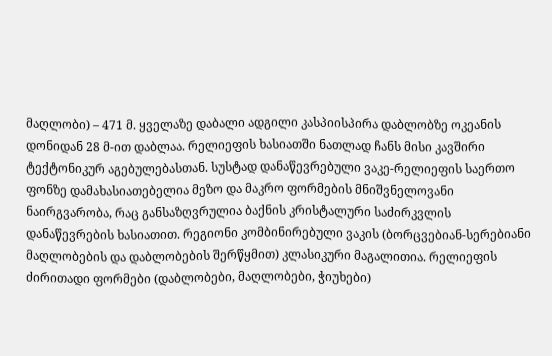მაღლობი) – 471 მ. ყველაზე დაბალი ადგილი კასპიისპირა დაბლობზე ოკეანის დონიდან 28 მ-ით დაბლაა. რელიეფის ხასიათში ნათლად ჩანს მისი კავშირი ტექტონიკურ აგებულებასთან. სუსტად დანაწევრებული ვაკე-რელიეფის საერთო ფონზე დამახასიათებელია მეზო და მაკრო ფორმების მნიშვნელოვანი ნაირგვარობა, რაც განსაზღვრულია ბაქნის კრისტალური საძირკვლის დანაწევრების ხასიათით. რეგიონი კომბინირებული ვაკის (ბორცვებიან-სერებიანი მაღლობების და დაბლობების შერწყმით) კლასიკური მაგალითია. რელიეფის ძირითადი ფორმები (დაბლობები, მაღლობები, ჭიუხები)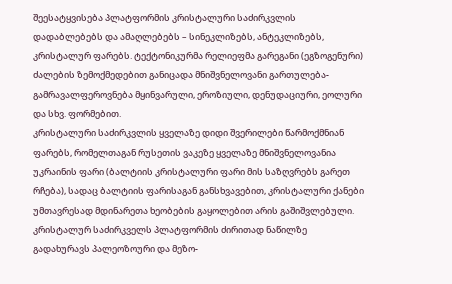შეესატყვისება პლატფორმის კრისტალური საძირკვლის დადაბლებებს და ამაღლებებს – სინეკლიზებს, ანტეკლიზებს, კრისტალურ ფარებს. ტექტონიკურმა რელიეფმა გარეგანი (ეგზოგენური) ძალების ზემოქმედებით განიცადა მნიშვნელოვანი გართულება-გამრავალფეროვნება მყინვარული, ეროზიული, დენუდაციური, ეოლური და სხვ. ფორმებით.
კრისტალური საძირკვლის ყველაზე დიდი შვერილები წარმოქმნიან ფარებს, რომელთაგან რუსეთის ვაკეზე ყველაზე მნიშვნელოვანია უკრაინის ფარი (ბალტიის კრისტალური ფარი მის საზღვრებს გარეთ რჩება), სადაც ბალტიის ფარისაგან განსხვავებით, კრისტალური ქანები უმთავრესად მდინარეთა ხეობების გაყოლებით არის გაშიშვლებული. კრისტალურ საძირკველს პლატფორმის ძირითად ნაწილზე გადახურავს პალეოზოური და მეზო-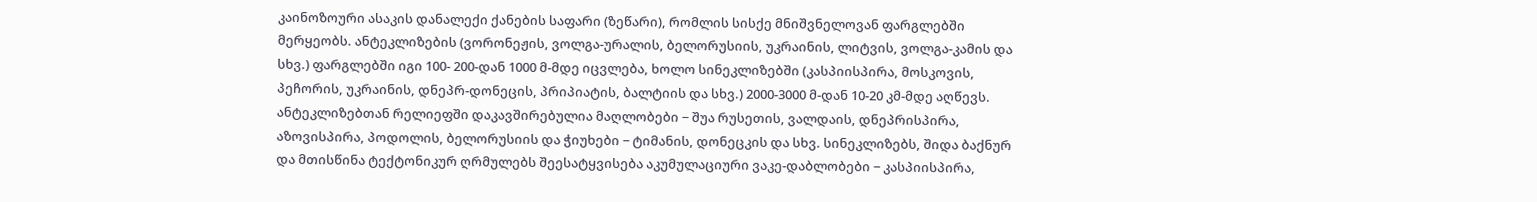კაინოზოური ასაკის დანალექი ქანების საფარი (ზეწარი), რომლის სისქე მნიშვნელოვან ფარგლებში მერყეობს. ანტეკლიზების (ვორონეჟის, ვოლგა-ურალის, ბელორუსიის, უკრაინის, ლიტვის, ვოლგა-კამის და სხვ.) ფარგლებში იგი 100- 200-დან 1000 მ-მდე იცვლება, ხოლო სინეკლიზებში (კასპიისპირა, მოსკოვის, პეჩორის, უკრაინის, დნეპრ-დონეცის, პრიპიატის, ბალტიის და სხვ.) 2000-3000 მ-დან 10-20 კმ-მდე აღწევს. ანტეკლიზებთან რელიეფში დაკავშირებულია მაღლობები − შუა რუსეთის, ვალდაის, დნეპრისპირა, აზოვისპირა, პოდოლის, ბელორუსიის და ჭიუხები − ტიმანის, დონეცკის და სხვ. სინეკლიზებს, შიდა ბაქნურ და მთისწინა ტექტონიკურ ღრმულებს შეესატყვისება აკუმულაციური ვაკე-დაბლობები − კასპიისპირა,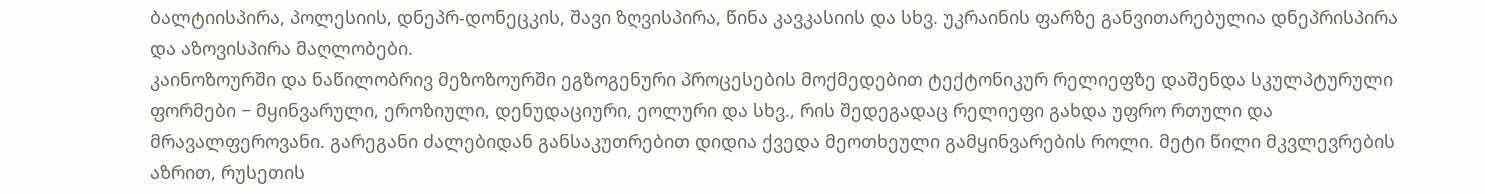ბალტიისპირა, პოლესიის, დნეპრ-დონეცკის, შავი ზღვისპირა, წინა კავკასიის და სხვ. უკრაინის ფარზე განვითარებულია დნეპრისპირა და აზოვისპირა მაღლობები.
კაინოზოურში და ნაწილობრივ მეზოზოურში ეგზოგენური პროცესების მოქმედებით ტექტონიკურ რელიეფზე დაშენდა სკულპტურული ფორმები − მყინვარული, ეროზიული, დენუდაციური, ეოლური და სხვ., რის შედეგადაც რელიეფი გახდა უფრო რთული და მრავალფეროვანი. გარეგანი ძალებიდან განსაკუთრებით დიდია ქვედა მეოთხეული გამყინვარების როლი. მეტი წილი მკვლევრების აზრით, რუსეთის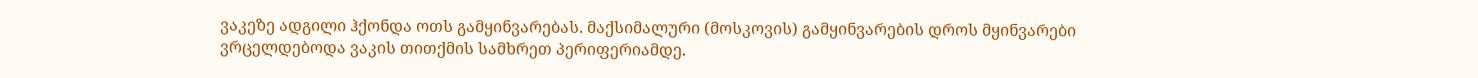ვაკეზე ადგილი ჰქონდა ოთს გამყინვარებას. მაქსიმალური (მოსკოვის) გამყინვარების დროს მყინვარები ვრცელდებოდა ვაკის თითქმის სამხრეთ პერიფერიამდე.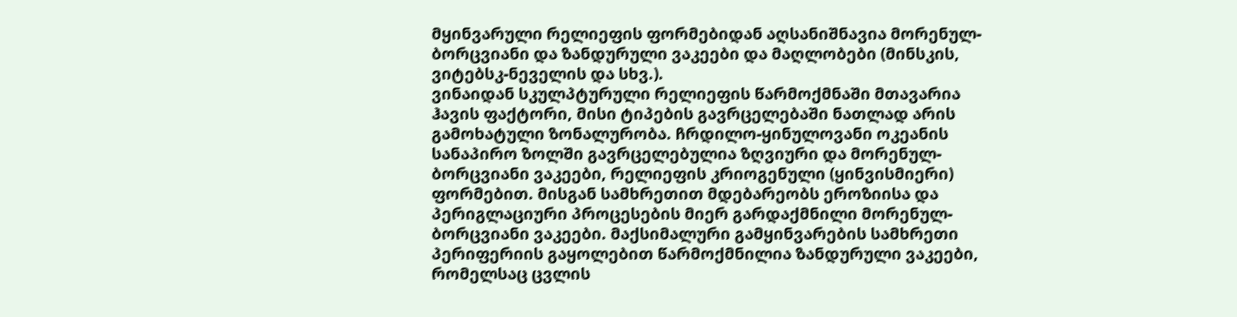მყინვარული რელიეფის ფორმებიდან აღსანიშნავია მორენულ-ბორცვიანი და ზანდურული ვაკეები და მაღლობები (მინსკის, ვიტებსკ-ნეველის და სხვ.).
ვინაიდან სკულპტურული რელიეფის წარმოქმნაში მთავარია ჰავის ფაქტორი, მისი ტიპების გავრცელებაში ნათლად არის გამოხატული ზონალურობა. ჩრდილო-ყინულოვანი ოკეანის სანაპირო ზოლში გავრცელებულია ზღვიური და მორენულ-ბორცვიანი ვაკეები, რელიეფის კრიოგენული (ყინვისმიერი) ფორმებით. მისგან სამხრეთით მდებარეობს ეროზიისა და პერიგლაციური პროცესების მიერ გარდაქმნილი მორენულ-ბორცვიანი ვაკეები. მაქსიმალური გამყინვარების სამხრეთი პერიფერიის გაყოლებით წარმოქმნილია ზანდურული ვაკეები, რომელსაც ცვლის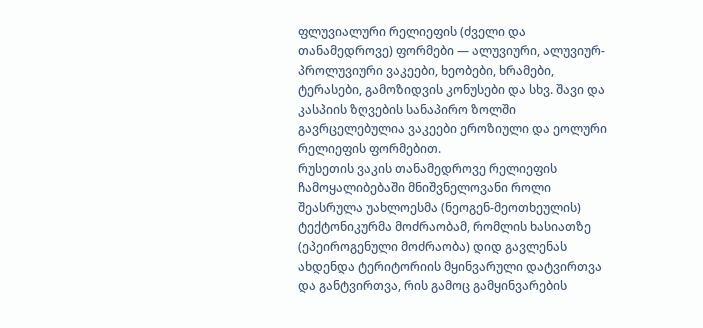ფლუვიალური რელიეფის (ძველი და თანამედროვე) ფორმები — ალუვიური, ალუვიურ-პროლუვიური ვაკეები, ხეობები, ხრამები, ტერასები, გამოზიდვის კონუსები და სხვ. შავი და კასპიის ზღვების სანაპირო ზოლში გავრცელებულია ვაკეები ეროზიული და ეოლური რელიეფის ფორმებით.
რუსეთის ვაკის თანამედროვე რელიეფის ჩამოყალიბებაში მნიშვნელოვანი როლი შეასრულა უახლოესმა (ნეოგენ-მეოთხეულის) ტექტონიკურმა მოძრაობამ, რომლის ხასიათზე (ეპეიროგენული მოძრაობა) დიდ გავლენას ახდენდა ტერიტორიის მყინვარული დატვირთვა და განტვირთვა, რის გამოც გამყინვარების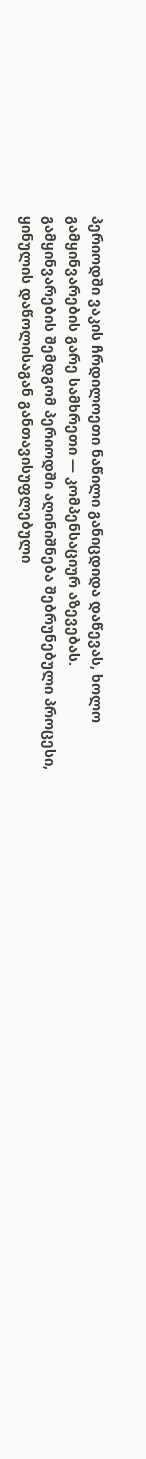პერიოდში ვაკის ჩრდილოეთი ნაწილი განიცდიდა დაწევას, ხოლო გამყინვარების გარე სამხრეთი — კომპენსაციურ აზევებას.
გამყინვარების შემდგომ პერიოდში აღინიშნება შებრუნებული პროცესი, ყინულის დაწოლისაგან განთავისუფლებული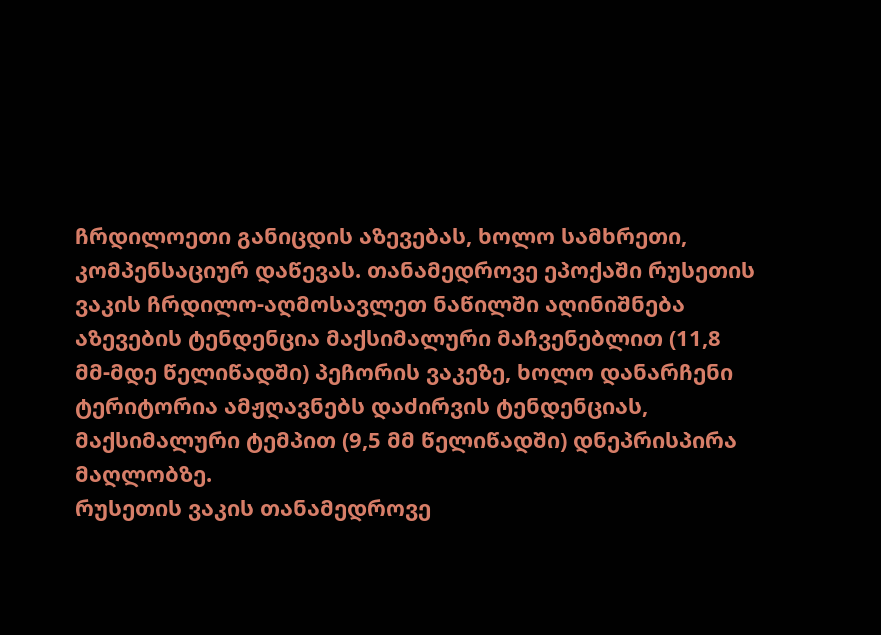ჩრდილოეთი განიცდის აზევებას, ხოლო სამხრეთი, კომპენსაციურ დაწევას. თანამედროვე ეპოქაში რუსეთის ვაკის ჩრდილო-აღმოსავლეთ ნაწილში აღინიშნება აზევების ტენდენცია მაქსიმალური მაჩვენებლით (11,8 მმ-მდე წელიწადში) პეჩორის ვაკეზე, ხოლო დანარჩენი ტერიტორია ამჟღავნებს დაძირვის ტენდენციას, მაქსიმალური ტემპით (9,5 მმ წელიწადში) დნეპრისპირა მაღლობზე.
რუსეთის ვაკის თანამედროვე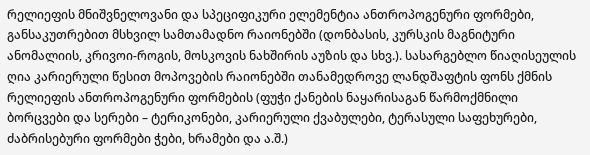რელიეფის მნიშვნელოვანი და სპეციფიკური ელემენტია ანთროპოგენური ფორმები, განსაკუთრებით მსხვილ სამთამადნო რაიონებში (დონბასის, კურსკის მაგნიტური ანომალიის, კრივოი-როგის, მოსკოვის ნახშირის აუზის და სხვ.). სასარგებლო წიაღისეულის ღია კარიერული წესით მოპოვების რაიონებში თანამედროვე ლანდშაფტის ფონს ქმნის რელიეფის ანთროპოგენური ფორმების (ფუჭი ქანების ნაყარისაგან წარმოქმნილი ბორცვები და სერები – ტერიკონები, კარიერული ქვაბულები, ტერასული საფეხურები, ძაბრისებური ფორმები ჭები, ხრამები და ა.შ.)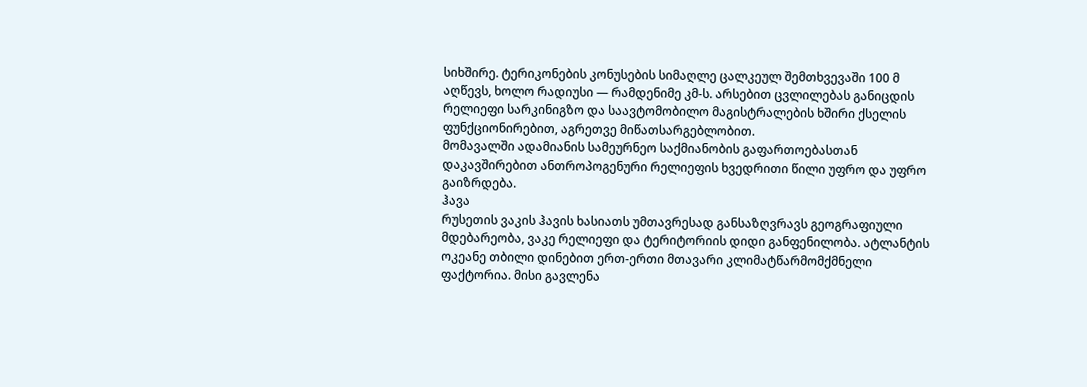სიხშირე. ტერიკონების კონუსების სიმაღლე ცალკეულ შემთხვევაში 100 მ აღწევს, ხოლო რადიუსი — რამდენიმე კმ-ს. არსებით ცვლილებას განიცდის რელიეფი სარკინიგზო და საავტომობილო მაგისტრალების ხშირი ქსელის ფუნქციონირებით, აგრეთვე მიწათსარგებლობით.
მომავალში ადამიანის სამეურნეო საქმიანობის გაფართოებასთან დაკავშირებით ანთროპოგენური რელიეფის ხვედრითი წილი უფრო და უფრო გაიზრდება.
ჰავა
რუსეთის ვაკის ჰავის ხასიათს უმთავრესად განსაზღვრავს გეოგრაფიული მდებარეობა, ვაკე რელიეფი და ტერიტორიის დიდი განფენილობა. ატლანტის ოკეანე თბილი დინებით ერთ-ერთი მთავარი კლიმატწარმომქმნელი ფაქტორია. მისი გავლენა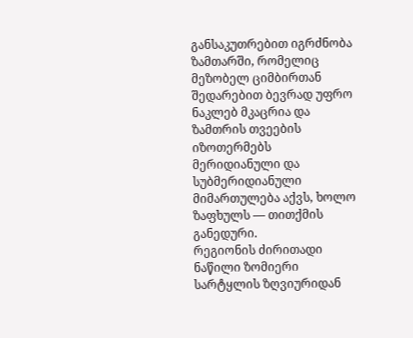განსაკუთრებით იგრძნობა ზამთარში, რომელიც მეზობელ ციმბირთან შედარებით ბევრად უფრო ნაკლებ მკაცრია და ზამთრის თვეების იზოთერმებს მერიდიანული და სუბმერიდიანული მიმართულება აქვს, ხოლო ზაფხულს — თითქმის განედური.
რეგიონის ძირითადი ნაწილი ზომიერი სარტყლის ზღვიურიდან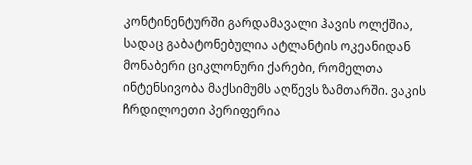კონტინენტურში გარდამავალი ჰავის ოლქშია, სადაც გაბატონებულია ატლანტის ოკეანიდან მონაბერი ციკლონური ქარები, რომელთა ინტენსივობა მაქსიმუმს აღწევს ზამთარში. ვაკის ჩრდილოეთი პერიფერია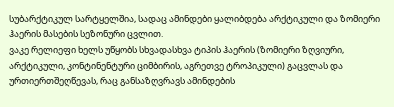სუბარქტიკულ სარტყელშია, სადაც ამინდები ყალიბდება არქტიკული და ზომიერი ჰაერის მასების სეზონური ცვლით.
ვაკე რელიეფი ხელს უწყობს სხვადასხვა ტიპის ჰაერის (ზომიერი ზღვიური, არქტიკული, კონტინენტური ციმბირის, აგრეთვე ტროპიკული) გაცვლას და ურთიერთშეღწევას, რაც განსაზღვრავს ამინდების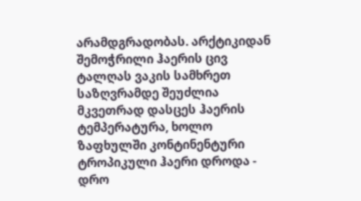არამდგრადობას. არქტიკიდან შემოჭრილი ჰაერის ცივ ტალღას ვაკის სამხრეთ საზღვრამდე შეუძლია მკვეთრად დასცეს ჰაერის ტემპერატურა, ხოლო ზაფხულში კონტინენტური ტროპიკული ჰაერი დროდა - დრო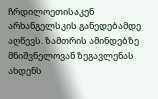ჩრდილოეთისაკენ არხანგელსკის განედებამდე აღწევს. ზამთრის ამინდებზე მნიშვნელოვან ზეგავლენას ახდენს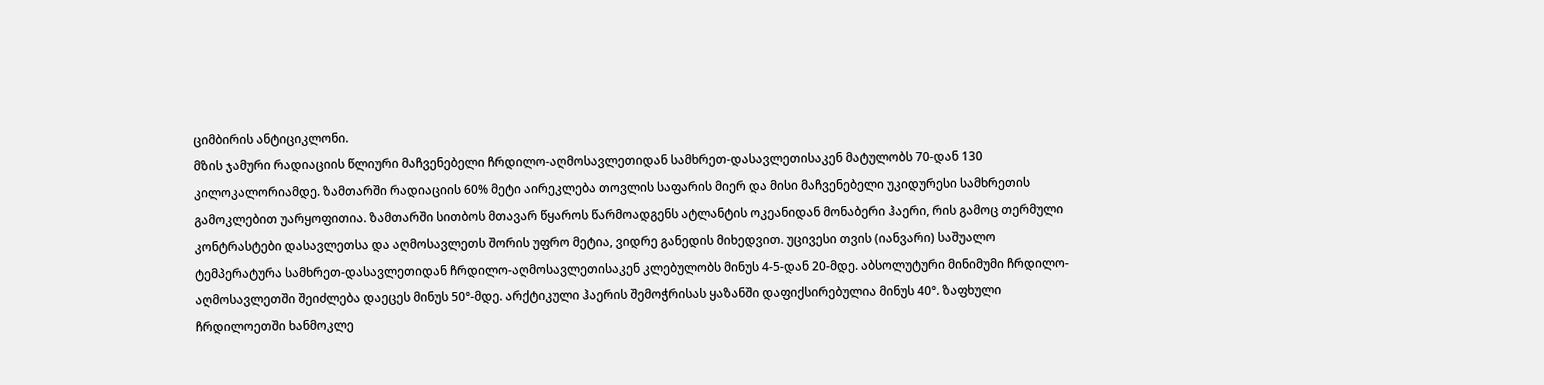ციმბირის ანტიციკლონი.
მზის ჯამური რადიაციის წლიური მაჩვენებელი ჩრდილო-აღმოსავლეთიდან სამხრეთ-დასავლეთისაკენ მატულობს 70-დან 130 კილოკალორიამდე. ზამთარში რადიაციის 60% მეტი აირეკლება თოვლის საფარის მიერ და მისი მაჩვენებელი უკიდურესი სამხრეთის გამოკლებით უარყოფითია. ზამთარში სითბოს მთავარ წყაროს წარმოადგენს ატლანტის ოკეანიდან მონაბერი ჰაერი, რის გამოც თერმული კონტრასტები დასავლეთსა და აღმოსავლეთს შორის უფრო მეტია, ვიდრე განედის მიხედვით. უცივესი თვის (იანვარი) საშუალო ტემპერატურა სამხრეთ-დასავლეთიდან ჩრდილო-აღმოსავლეთისაკენ კლებულობს მინუს 4-5-დან 20-მდე. აბსოლუტური მინიმუმი ჩრდილო-აღმოსავლეთში შეიძლება დაეცეს მინუს 50°-მდე. არქტიკული ჰაერის შემოჭრისას ყაზანში დაფიქსირებულია მინუს 40°. ზაფხული ჩრდილოეთში ხანმოკლე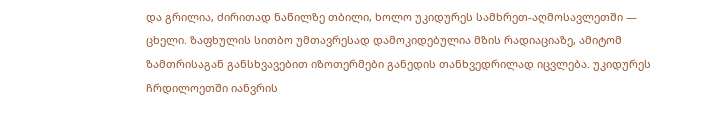და გრილია, ძირითად ნაწილზე თბილი, ხოლო უკიდურეს სამხრეთ-აღმოსავლეთში — ცხელი. ზაფხულის სითბო უმთავრესად დამოკიდებულია მზის რადიაციაზე, ამიტომ ზამთრისაგან განსხვავებით იზოთერმები განედის თანხვედრილად იცვლება. უკიდურეს ჩრდილოეთში იანვრის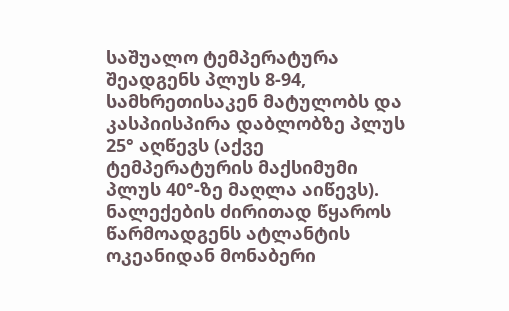საშუალო ტემპერატურა შეადგენს პლუს 8-94, სამხრეთისაკენ მატულობს და კასპიისპირა დაბლობზე პლუს 25° აღწევს (აქვე ტემპერატურის მაქსიმუმი პლუს 40°-ზე მაღლა აიწევს).
ნალექების ძირითად წყაროს წარმოადგენს ატლანტის ოკეანიდან მონაბერი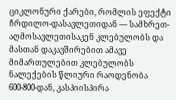ციკლონური ქარები, რომლის ეფექტი ჩრდილო-დასავლეთიდან — სამხრეთ-აღმოსავლეთისაკენ კლებულობს და მასთან დაკავშირებით ამავე მიმართულებით კლებულობს ნალექების წლიური რაოდენობა 600-800-დან, კასპიისპირა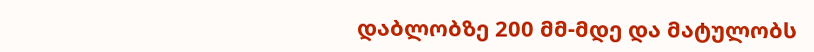დაბლობზე 200 მმ-მდე და მატულობს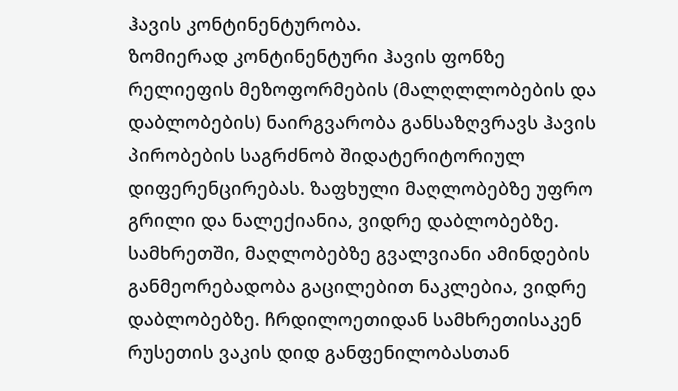ჰავის კონტინენტურობა.
ზომიერად კონტინენტური ჰავის ფონზე რელიეფის მეზოფორმების (მალღლლობების და დაბლობების) ნაირგვარობა განსაზღვრავს ჰავის პირობების საგრძნობ შიდატერიტორიულ დიფერენცირებას. ზაფხული მაღლობებზე უფრო გრილი და ნალექიანია, ვიდრე დაბლობებზე. სამხრეთში, მაღლობებზე გვალვიანი ამინდების განმეორებადობა გაცილებით ნაკლებია, ვიდრე დაბლობებზე. ჩრდილოეთიდან სამხრეთისაკენ რუსეთის ვაკის დიდ განფენილობასთან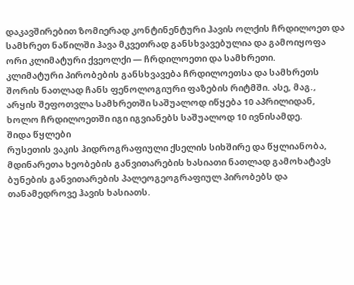დაკავშირებით ზომიერად კონტინენტური ჰავის ოლქის ჩრდილოეთ და სამხრეთ ნაწილში ჰავა მკვეთრად განსხვავებულია და გამოიყოფა ორი კლიმატური ქვეოლქი — ჩრდილოეთი და სამხრეთი.
კლიმატური პირობების განსხვავება ჩრდილოეთსა და სამხრეთს შორის ნათლად ჩანს ფენოლოგიური ფაზების რიტმში. ასე, მაგ., არყის შეფოთვლა სამხრეთში საშუალოდ იწყება 10 აპრილიდან, ხოლო ჩრდილოეთში იგი იგვიანებს საშუალოდ 10 ივნისამდე.
შიდა წყლები
რუსეთის ვაკის ჰიდროგრაფიული ქსელის სიხშირე და წყლიანობა, მდინარეთა ხეობების განვითარების ხასიათი ნათლად გამოხატავს ბუნების განვითარების პალეოგეოგრაფიულ პირობებს და თანამედროვე ჰავის ხასიათს.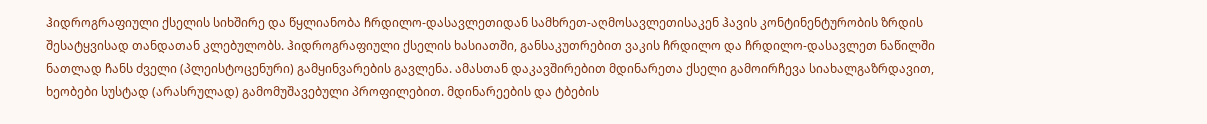ჰიდროგრაფიული ქსელის სიხშირე და წყლიანობა ჩრდილო-დასავლეთიდან სამხრეთ-აღმოსავლეთისაკენ ჰავის კონტინენტურობის ზრდის შესატყვისად თანდათან კლებულობს. ჰიდროგრაფიული ქსელის ხასიათში, განსაკუთრებით ვაკის ჩრდილო და ჩრდილო-დასავლეთ ნაწილში ნათლად ჩანს ძველი (პლეისტოცენური) გამყინვარების გავლენა. ამასთან დაკავშირებით მდინარეთა ქსელი გამოირჩევა სიახალგაზრდავით, ხეობები სუსტად (არასრულად) გამომუშავებული პროფილებით. მდინარეების და ტბების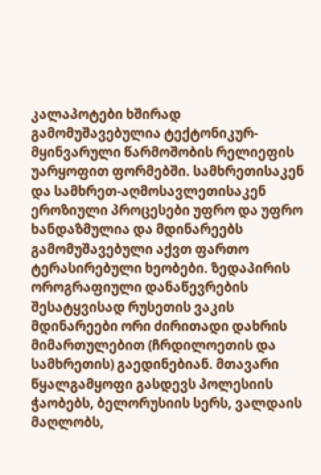კალაპოტები ხშირად გამომუშავებულია ტექტონიკურ-მყინვარული წარმოშობის რელიეფის უარყოფით ფორმებში. სამხრეთისაკენ და სამხრეთ-აღმოსავლეთისაკენ ეროზიული პროცესები უფრო და უფრო ხანდაზმულია და მდინარეებს გამომუშავებული აქვთ ფართო ტერასირებული ხეობები. ზედაპირის ოროგრაფიული დანაწევრების შესატყვისად რუსეთის ვაკის მდინარეები ორი ძირითადი დახრის მიმართულებით (ჩრდილოეთის და სამხრეთის) გაედინებიან. მთავარი წყალგამყოფი გასდევს პოლესიის ჭაობებს, ბელორუსიის სერს, ვალდაის მაღლობს,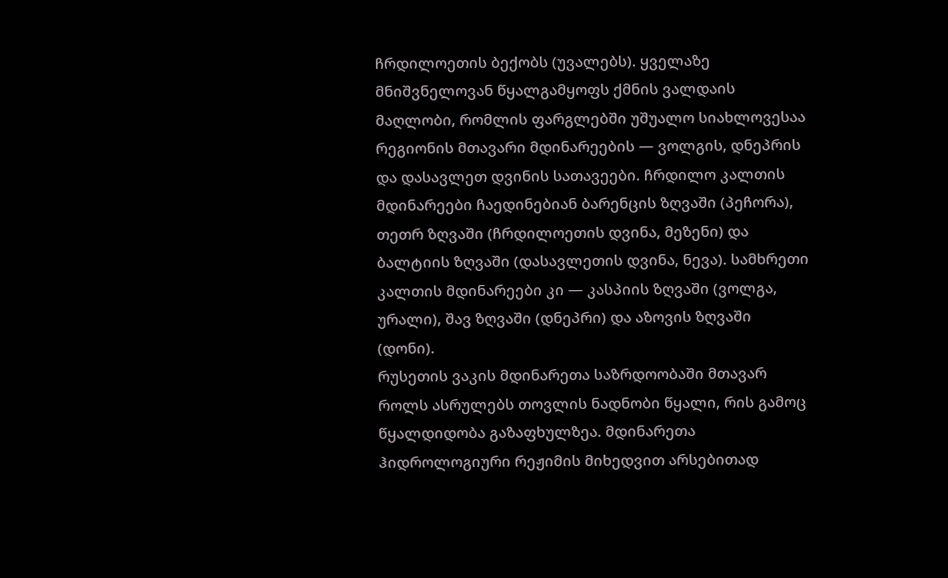ჩრდილოეთის ბექობს (უვალებს). ყველაზე მნიშვნელოვან წყალგამყოფს ქმნის ვალდაის მაღლობი, რომლის ფარგლებში უშუალო სიახლოვესაა რეგიონის მთავარი მდინარეების — ვოლგის, დნეპრის და დასავლეთ დვინის სათავეები. ჩრდილო კალთის მდინარეები ჩაედინებიან ბარენცის ზღვაში (პეჩორა), თეთრ ზღვაში (ჩრდილოეთის დვინა, მეზენი) და ბალტიის ზღვაში (დასავლეთის დვინა, ნევა). სამხრეთი კალთის მდინარეები კი — კასპიის ზღვაში (ვოლგა, ურალი), შავ ზღვაში (დნეპრი) და აზოვის ზღვაში (დონი).
რუსეთის ვაკის მდინარეთა საზრდოობაში მთავარ როლს ასრულებს თოვლის ნადნობი წყალი, რის გამოც წყალდიდობა გაზაფხულზეა. მდინარეთა ჰიდროლოგიური რეჟიმის მიხედვით არსებითად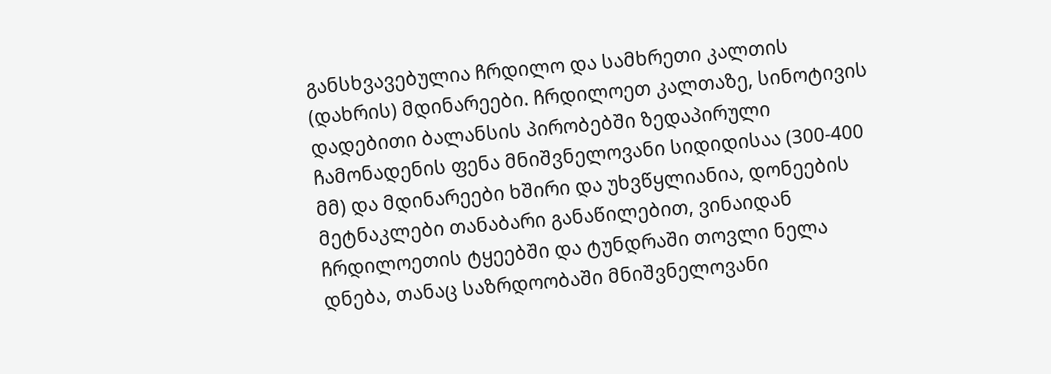განსხვავებულია ჩრდილო და სამხრეთი კალთის (დახრის) მდინარეები. ჩრდილოეთ კალთაზე, სინოტივის დადებითი ბალანსის პირობებში ზედაპირული ჩამონადენის ფენა მნიშვნელოვანი სიდიდისაა (300-400 მმ) და მდინარეები ხშირი და უხვწყლიანია, დონეების მეტნაკლები თანაბარი განაწილებით, ვინაიდან ჩრდილოეთის ტყეებში და ტუნდრაში თოვლი ნელა დნება, თანაც საზრდოობაში მნიშვნელოვანი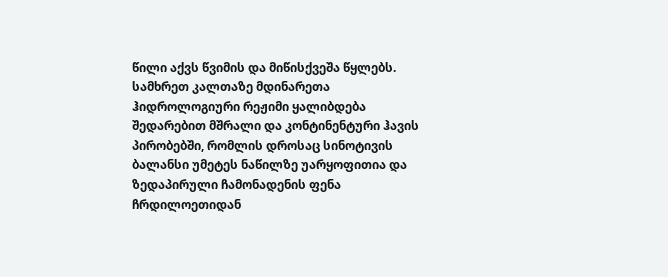წილი აქვს წვიმის და მიწისქვეშა წყლებს.
სამხრეთ კალთაზე მდინარეთა ჰიდროლოგიური რეჟიმი ყალიბდება შედარებით მშრალი და კონტინენტური ჰავის პირობებში, რომლის დროსაც სინოტივის ბალანსი უმეტეს ნაწილზე უარყოფითია და ზედაპირული ჩამონადენის ფენა ჩრდილოეთიდან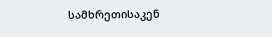სამხრეთისაკენ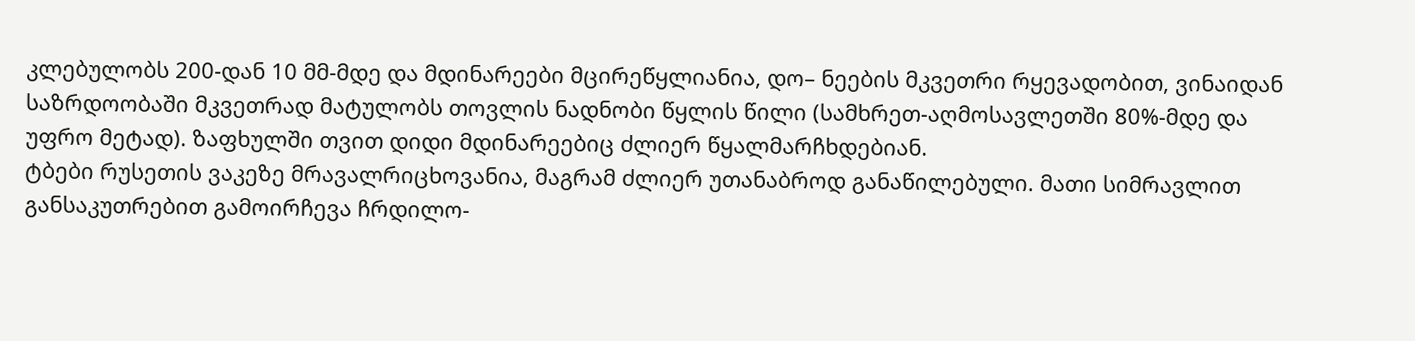კლებულობს 200-დან 10 მმ-მდე და მდინარეები მცირეწყლიანია, დო– ნეების მკვეთრი რყევადობით, ვინაიდან საზრდოობაში მკვეთრად მატულობს თოვლის ნადნობი წყლის წილი (სამხრეთ-აღმოსავლეთში 80%-მდე და უფრო მეტად). ზაფხულში თვით დიდი მდინარეებიც ძლიერ წყალმარჩხდებიან.
ტბები რუსეთის ვაკეზე მრავალრიცხოვანია, მაგრამ ძლიერ უთანაბროდ განაწილებული. მათი სიმრავლით განსაკუთრებით გამოირჩევა ჩრდილო-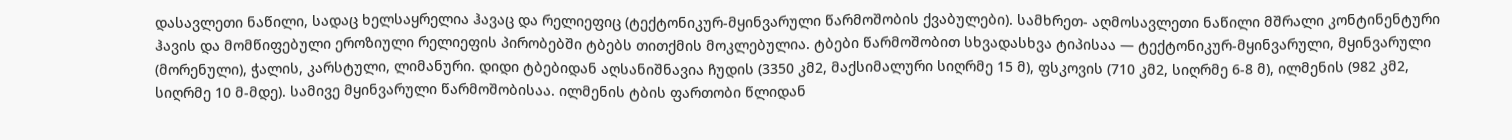დასავლეთი ნაწილი, სადაც ხელსაყრელია ჰავაც და რელიეფიც (ტექტონიკურ-მყინვარული წარმოშობის ქვაბულები). სამხრეთ- აღმოსავლეთი ნაწილი მშრალი კონტინენტური ჰავის და მომწიფებული ეროზიული რელიეფის პირობებში ტბებს თითქმის მოკლებულია. ტბები წარმოშობით სხვადასხვა ტიპისაა — ტექტონიკურ-მყინვარული, მყინვარული (მორენული), ჭალის, კარსტული, ლიმანური. დიდი ტბებიდან აღსანიშნავია ჩუდის (3350 კმ2, მაქსიმალური სიღრმე 15 მ), ფსკოვის (710 კმ2, სიღრმე 6-8 მ), ილმენის (982 კმ2, სიღრმე 10 მ-მდე). სამივე მყინვარული წარმოშობისაა. ილმენის ტბის ფართობი წლიდან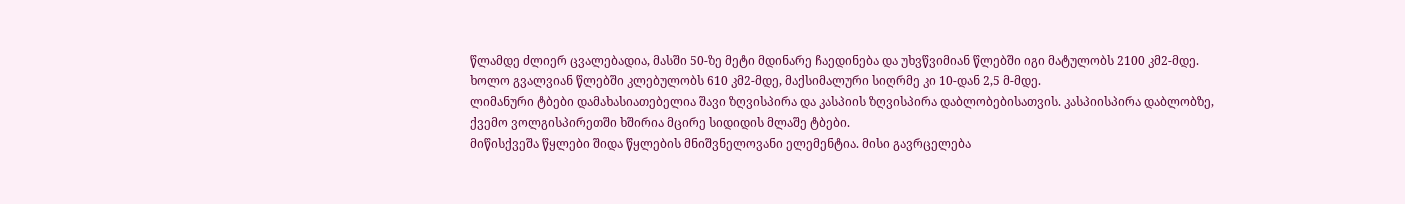წლამდე ძლიერ ცვალებადია, მასში 50-ზე მეტი მდინარე ჩაედინება და უხვწვიმიან წლებში იგი მატულობს 2100 კმ2-მდე. ხოლო გვალვიან წლებში კლებულობს 610 კმ2-მდე, მაქსიმალური სიღრმე კი 10-დან 2,5 მ-მდე.
ლიმანური ტბები დამახასიათებელია შავი ზღვისპირა და კასპიის ზღვისპირა დაბლობებისათვის. კასპიისპირა დაბლობზე, ქვემო ვოლგისპირეთში ხშირია მცირე სიდიდის მლაშე ტბები.
მიწისქვეშა წყლები შიდა წყლების მნიშვნელოვანი ელემენტია. მისი გავრცელება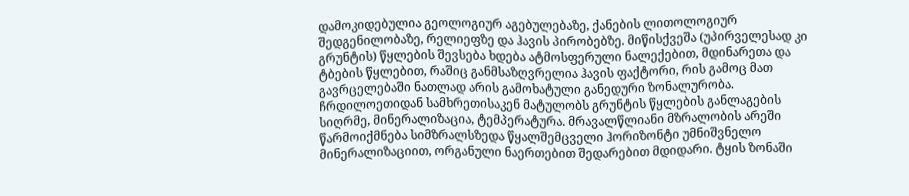დამოკიდებულია გეოლოგიურ აგებულებაზე, ქანების ლითოლოგიურ შედგენილობაზე, რელიეფზე და ჰავის პირობებზე. მიწისქვეშა (უპირველესად კი გრუნტის) წყლების შევსება ხდება ატმოსფერული ნალექებით, მდინარეთა და ტბების წყლებით, რაშიც განმსაზღვრელია ჰავის ფაქტორი, რის გამოც მათ გავრცელებაში ნათლად არის გამოხატული განედური ზონალურობა. ჩრდილოეთიდან სამხრეთისაკენ მატულობს გრუნტის წყლების განლაგების სიღრმე, მინერალიზაცია, ტემპერატურა. მრავალწლიანი მზრალობის არეში წარმოიქმნება სიმზრალსზედა წყალშემცველი ჰორიზონტი უმნიშვნელო მინერალიზაციით, ორგანული ნაერთებით შედარებით მდიდარი. ტყის ზონაში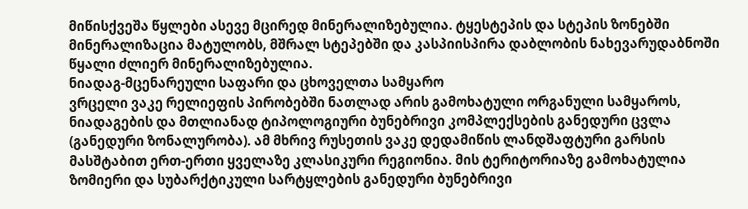მიწისქვეშა წყლები ასევე მცირედ მინერალიზებულია. ტყესტეპის და სტეპის ზონებში მინერალიზაცია მატულობს, მშრალ სტეპებში და კასპიისპირა დაბლობის ნახევარუდაბნოში წყალი ძლიერ მინერალიზებულია.
ნიადაგ-მცენარეული საფარი და ცხოველთა სამყარო
ვრცელი ვაკე რელიეფის პირობებში ნათლად არის გამოხატული ორგანული სამყაროს, ნიადაგების და მთლიანად ტიპოლოგიური ბუნებრივი კომპლექსების განედური ცვლა (განედური ზონალურობა). ამ მხრივ რუსეთის ვაკე დედამიწის ლანდშაფტური გარსის მასშტაბით ერთ-ერთი ყველაზე კლასიკური რეგიონია. მის ტერიტორიაზე გამოხატულია ზომიერი და სუბარქტიკული სარტყლების განედური ბუნებრივი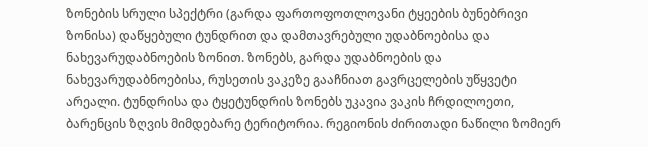ზონების სრული სპექტრი (გარდა ფართოფოთლოვანი ტყეების ბუნებრივი ზონისა) დაწყებული ტუნდრით და დამთავრებული უდაბნოებისა და ნახევარუდაბნოების ზონით. ზონებს, გარდა უდაბნოების და ნახევარუდაბნოებისა, რუსეთის ვაკეზე გააჩნიათ გავრცელების უწყვეტი არეალი. ტუნდრისა და ტყეტუნდრის ზონებს უკავია ვაკის ჩრდილოეთი, ბარენცის ზღვის მიმდებარე ტერიტორია. რეგიონის ძირითადი ნაწილი ზომიერ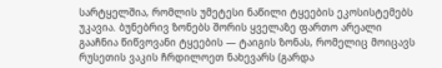სარტყელშია, რომლის უმეტესი ნაწილი ტყეების ეკოსისტემებს უკავია. ბუნებრივ ზონებს შორის ყველაზე ფართო არეალი გააჩნია წიწვოვანი ტყეების — ტაიგის ზონას, რომელიც მოიცავს რუსეთის ვაკის ჩრდილოეთ ნახევარს (გარდა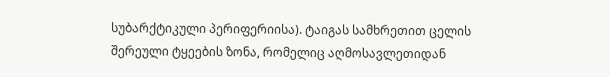სუბარქტიკული პერიფერიისა). ტაიგას სამხრეთით ცელის შერეული ტყეების ზონა, რომელიც აღმოსავლეთიდან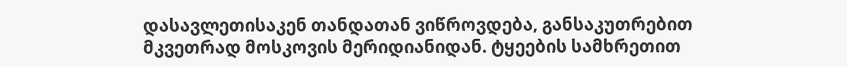დასავლეთისაკენ თანდათან ვიწროვდება, განსაკუთრებით მკვეთრად მოსკოვის მერიდიანიდან. ტყეების სამხრეთით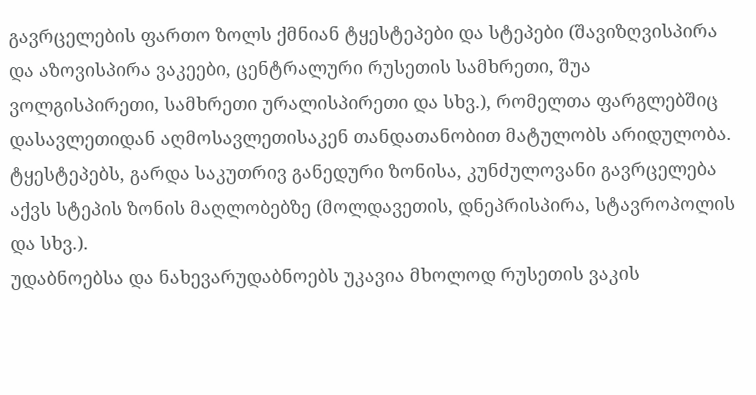გავრცელების ფართო ზოლს ქმნიან ტყესტეპები და სტეპები (შავიზღვისპირა და აზოვისპირა ვაკეები, ცენტრალური რუსეთის სამხრეთი, შუა ვოლგისპირეთი, სამხრეთი ურალისპირეთი და სხვ.), რომელთა ფარგლებშიც დასავლეთიდან აღმოსავლეთისაკენ თანდათანობით მატულობს არიდულობა. ტყესტეპებს, გარდა საკუთრივ განედური ზონისა, კუნძულოვანი გავრცელება აქვს სტეპის ზონის მაღლობებზე (მოლდავეთის, დნეპრისპირა, სტავროპოლის და სხვ.).
უდაბნოებსა და ნახევარუდაბნოებს უკავია მხოლოდ რუსეთის ვაკის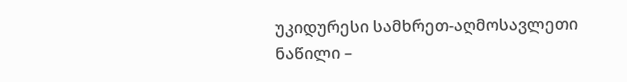უკიდურესი სამხრეთ-აღმოსავლეთი ნაწილი –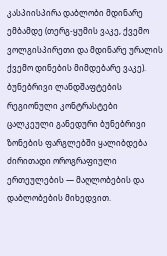კასპიისპირა დაბლობი მდინარე ემბამდე (თერგ-ყუმის ვაკე, ქვემო ვოლგისპირეთი და მდინარე ურალის ქვემო დინების მიმდებარე ვაკე).
ბუნებრივი ლანდშაფტების რეგიონული კონტრასტები ცალკეული განედური ბუნებრივი ზონების ფარგლებში ყალიბდება ძირითადი ოროგრაფიული ერთეულების — მაღლობების და დაბლობების მიხედვით.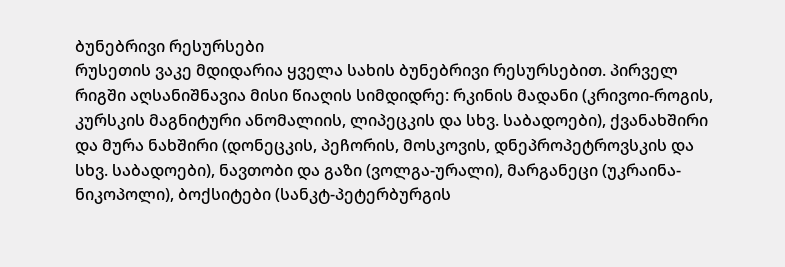ბუნებრივი რესურსები
რუსეთის ვაკე მდიდარია ყველა სახის ბუნებრივი რესურსებით. პირველ რიგში აღსანიშნავია მისი წიაღის სიმდიდრე: რკინის მადანი (კრივოი-როგის, კურსკის მაგნიტური ანომალიის, ლიპეცკის და სხვ. საბადოები), ქვანახშირი და მურა ნახშირი (დონეცკის, პეჩორის, მოსკოვის, დნეპროპეტროვსკის და სხვ. საბადოები), ნავთობი და გაზი (ვოლგა-ურალი), მარგანეცი (უკრაინა-ნიკოპოლი), ბოქსიტები (სანკტ-პეტერბურგის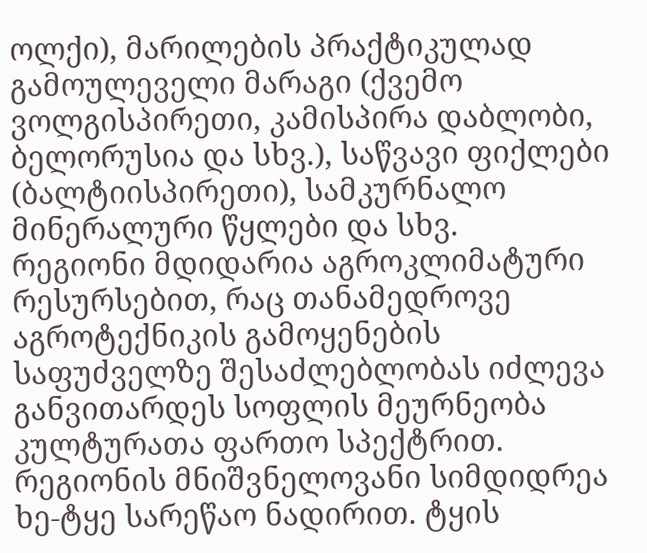ოლქი), მარილების პრაქტიკულად გამოულეველი მარაგი (ქვემო ვოლგისპირეთი, კამისპირა დაბლობი, ბელორუსია და სხვ.), საწვავი ფიქლები (ბალტიისპირეთი), სამკურნალო მინერალური წყლები და სხვ.
რეგიონი მდიდარია აგროკლიმატური რესურსებით, რაც თანამედროვე აგროტექნიკის გამოყენების საფუძველზე შესაძლებლობას იძლევა განვითარდეს სოფლის მეურნეობა კულტურათა ფართო სპექტრით.
რეგიონის მნიშვნელოვანი სიმდიდრეა ხე-ტყე სარეწაო ნადირით. ტყის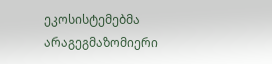ეკოსისტემებმა არაგეგმაზომიერი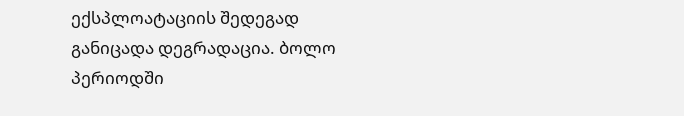ექსპლოატაციის შედეგად განიცადა დეგრადაცია. ბოლო პერიოდში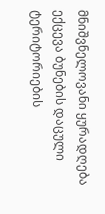მნიშვნელოვანი ყურადღება ექცევა ბუნების დაცული ტერიტორიების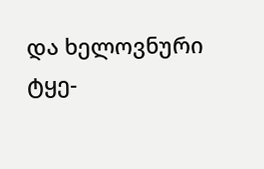და ხელოვნური ტყე-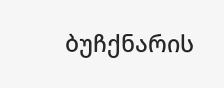ბუჩქნარის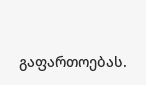გაფართოებას.